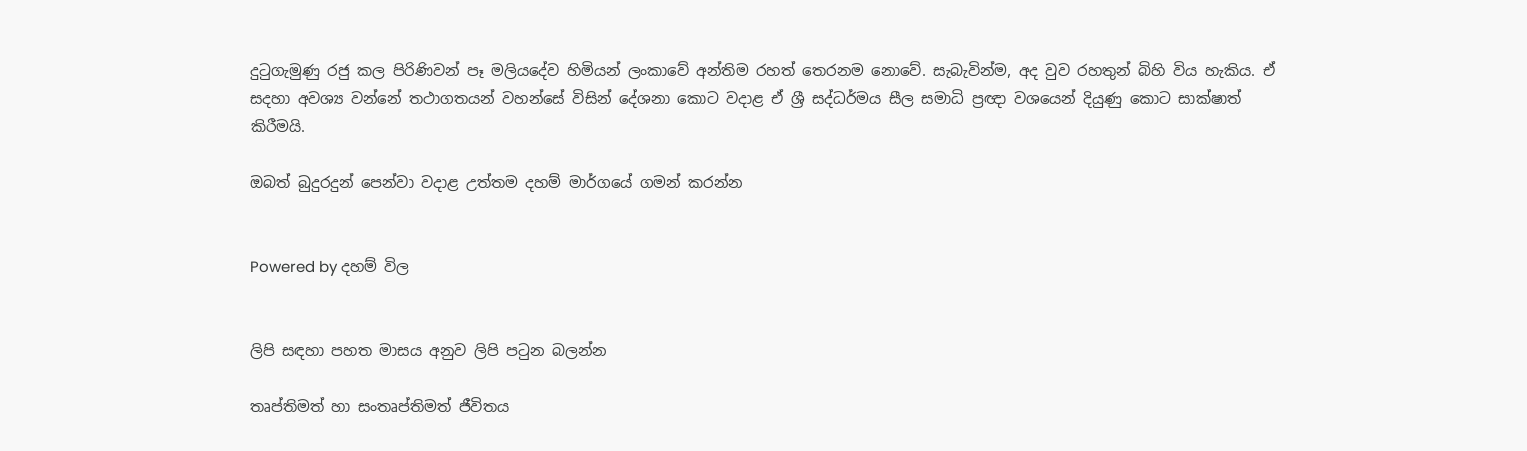දුටුගැමුණු රජු කල පිරිණිවන් පෑ මලියදේව හිමියන් ලංකාවේ අන්තිම රහත් තෙරනම නොවේ. සැබැවින්ම, අද වුව රහතුන් බිහි විය හැකිය. ඒ සදහා අවශ්‍ය වන්නේ තථාගතයන් වහන්සේ විසින් දේශනා කොට වදාළ ඒ ශ්‍රී සද්ධර්මය සීල සමාධි ප්‍රඥා වශයෙන් දියුණු කොට සාක්ෂාත් කිරීමයි.

ඔබත් බුදුරදුන් පෙන්වා වදාළ උත්තම දහම් මාර්ගයේ ගමන් කරන්න


Powered by දහම් විල


ලිපි සඳහා පහත මාසය අනුව ලිපි පටුන බලන්න

තෘප්තිමත් හා සංතෘප්තිමත් ජීවිතය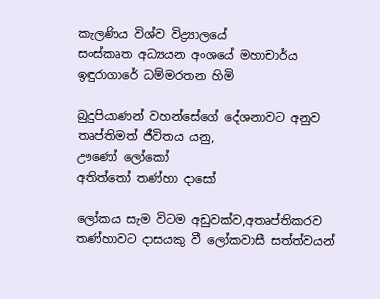කැලණිය විශ්ව විද්‍ර්‍යාලයේ
සංස්කෘත අධ්‍යයන අංශයේ මහාචාර්ය
ඉඳුරාගාරේ ධම්මරතන හිමි

බුදුපියාණන් වහන්සේගේ දේශනාවට අනුව තෘප්තිමත් ජීවිතය යනු,
ඌණෝ ලෝකෝ
අතිත්තෝ තණ්හා දාසෝ

ලෝකය සැම විටම අඩුවක්ව,අතෘප්තිකරව තණ්හාවට දාසයකු වී ලෝකවාසී සත්ත්වයන්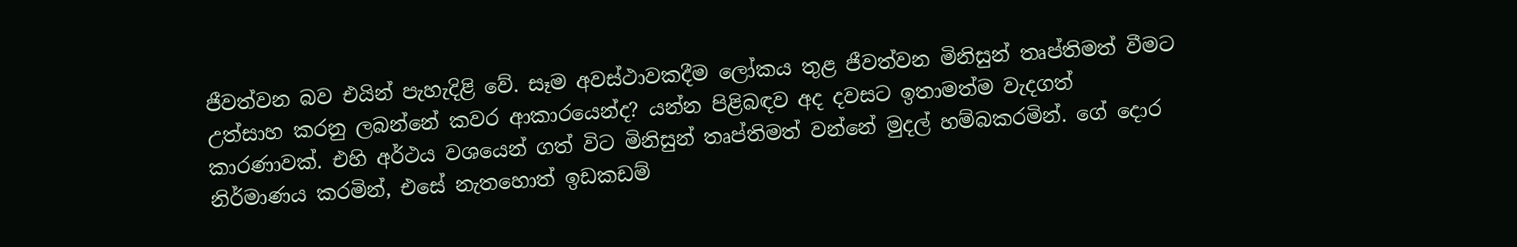ජීවත්වන බව එයින් පැහැදිළි වේ. සෑම අවස්ථාවකදීම ලෝකය තුළ ජීවත්වන මිනිසුන් තෘප්තිමත් වීමට උත්සාහ කරනු ලබන්නේ කවර ආකාරයෙන්ද? යන්න පිළිබඳව අද දවසට ඉතාමත්ම වැදගත් කාරණාවක්. එහි අර්ථය වශයෙන් ගත් විට මිනිසුන් තෘප්තිමත් වන්නේ මුදල් හම්බකරමින්. ගේ දොර නිර්මාණය කරමින්, එසේ නැතහොත් ඉඩකඩම්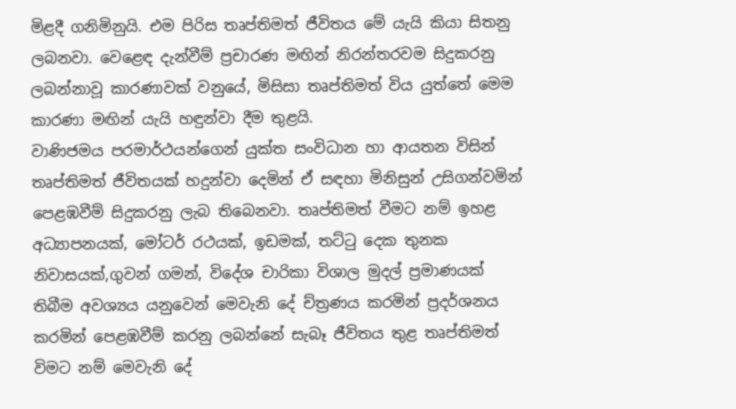මිළදී ගනිමිනුයි. එම පිරිස තෘප්තිමත් ජීවිතය මේ යැයි කියා සිතනු ලබනවා. වෙළෙඳ දැන්වීම් ප්‍රචාරණ මඟින් නිරන්තරවම සිදුකරනු ලබන්නාවූ කාරණාවක් වනුයේ, මිසිසා තෘප්තිමත් විය යුත්තේ මෙම කාරණා මඟින් යැයි හඳුන්වා දීම තුළයි.
වාණිජමය පරමාර්ථයන්ගෙන් යුක්ත සංවිධාන හා ආයතන විසින් තෘප්තිමත් ජීවිතයක් හදුන්වා දෙමින් ඒ සඳහා මිනිසුන් උසිගන්වමින් පෙළඹවීම් සිදුකරනු ලැබ තිබෙනවා. තෘප්තිමත් වීමට නම් ඉහළ අධ්‍යාපනයක්, මෝටර් රථයක්, ඉඩමක්, තට්ටු දෙක තුනක නිවාසයක්,ගුවන් ගමන්, විදේශ චාරිකා විශාල මුදල් ප්‍රමාණයක් තිබීම අවශ්‍යය යනුවෙන් මෙවැනි දේ ච්ත්‍රණය කරමින් ප්‍රදර්ශනය කරමින් පෙළඹවීම් කරනු ලබන්නේ සැබෑ ජීවිතය තුළ තෘප්තිමත් විමට නම් මෙවැනි දේ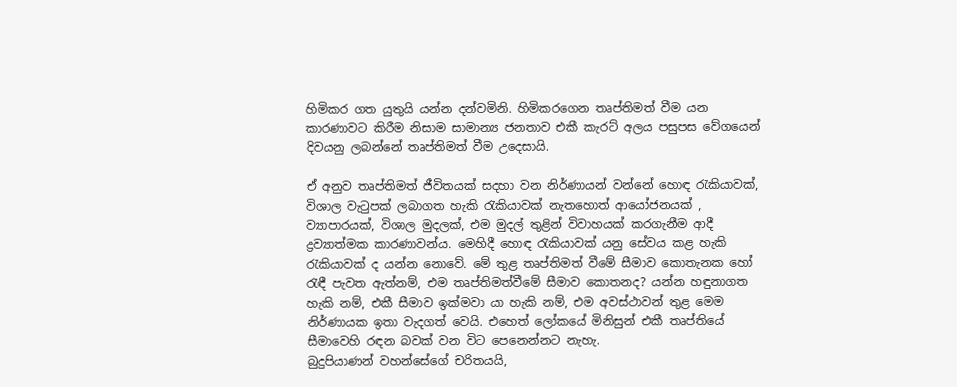හිමිකර ගත යුතුයි යන්න දන්වමිනි. හිමිකරගෙන තෘප්තිමත් වීම යන කාරණාවට කිරීම නිසාම සාමාන්‍ය ජනතාව එකී කැරට් අලය පසුපස වේගයෙන් දිවයනු ලබන්නේ තෘප්තිමත් වීම උදෙසායි.

ඒ අනුව තෘප්තිමත් ජීවිතයක් සදහා වන නිර්ණායන් වන්නේ හොඳ රැකියාවක්, විශාල වැටුපක් ලබාගත හැකි රැකියාවක් නැතහොත් ආයෝජනයක් , ව්‍යාපාරයක්, විශාල මුදලක්, එම මුදල් තුළින් විවාහයක් කරගැනීම ආදී ද්‍රව්‍යාත්මක කාරණාවන්ය. මෙහිදී හොඳ රැකියාවක් යනු සේවය කළ හැකි රැකියාවක් ද යන්න නොවේ. මේ තුළ තෘප්තිමත් වීමේ සීමාව කොතැනක හෝ රැඳී පැවත ඇත්නම්, එම තෘප්තිමත්වීමේ සීමාව කොතනද? යන්න හඳුනාගත හැකි නම්, එකී සීමාව ඉක්මවා යා හැකි නම්, එම අවස්ථාවන් තුළ මෙම නිර්ණායක ඉතා වැදගත් වෙයි. එහෙත් ලෝකයේ මිනිසුන් එකී තෘප්තියේ සීමාවෙහි රඳන බවක් වන විට පෙනෙන්නට නැහැ.
බුදුපියාණන් වහන්සේගේ චරිතයයි,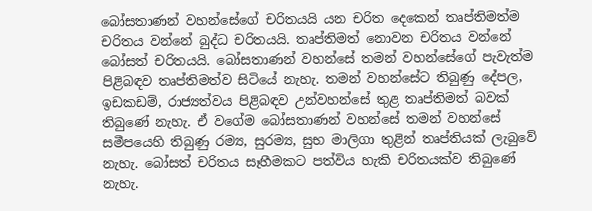බෝසතාණන් වහන්සේගේ චරිතයයි යන චරිත දෙකෙන් තෘප්තිමත්ම චරිතය වන්නේ බුද්ධ චරිතයයි. තෘප්තිමත් නොවන චරිතය වන්නේ බෝසත් චරිතයයි. බෝසතාණන් වහන්සේ තමන් වහන්සේගේ පැවැත්ම පිළිබඳව තෘප්තිමත්ව සිටියේ නැහැ. තමන් වහන්සේට තිබුණු දේපල, ඉඩකඩම්, රාජ්‍යත්වය පිළිබඳව උන්වහන්සේ තුළ තෘප්තිමත් බවක් තිබුණේ නැහැ. ඒ වගේම බෝසතාණන් වහන්සේ තමන් වහන්සේ සමීපයෙහි තිබුණු රම්‍ය, සුරම්‍ය, සුභ මාලිගා තුළින් තෘප්තියක් ලැබුවේ නැහැ. බෝසත් චරිතය සෑහීමකට පත්විය හැකි චරිතයක්ව තිබුණේ නැහැ.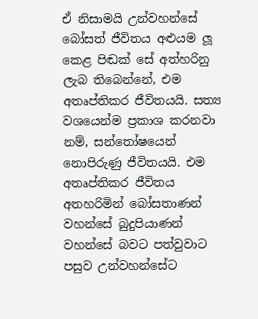ඒ නිසාමයි උන්වහන්සේ බෝසත් ජීවිතය අළුයම ලූ කෙළ පිඬක් සේ අත්හරිනු ලැබ තිබෙන්නේ, එම අතෘප්තිකර ජීවිතයයි. සත්‍ය වශයෙන්ම ප්‍රකාශ කරනවා නම්, සන්තෝෂයෙන් නොපිරුණු ජීවිතයයි. එම අතෘප්තිකර ජීවිතය අතහරිමින් බෝසතාණන් වහන්සේ බුදුපියාණන් වහන්සේ බවට පත්වුවාට පසුව උන්වහන්සේට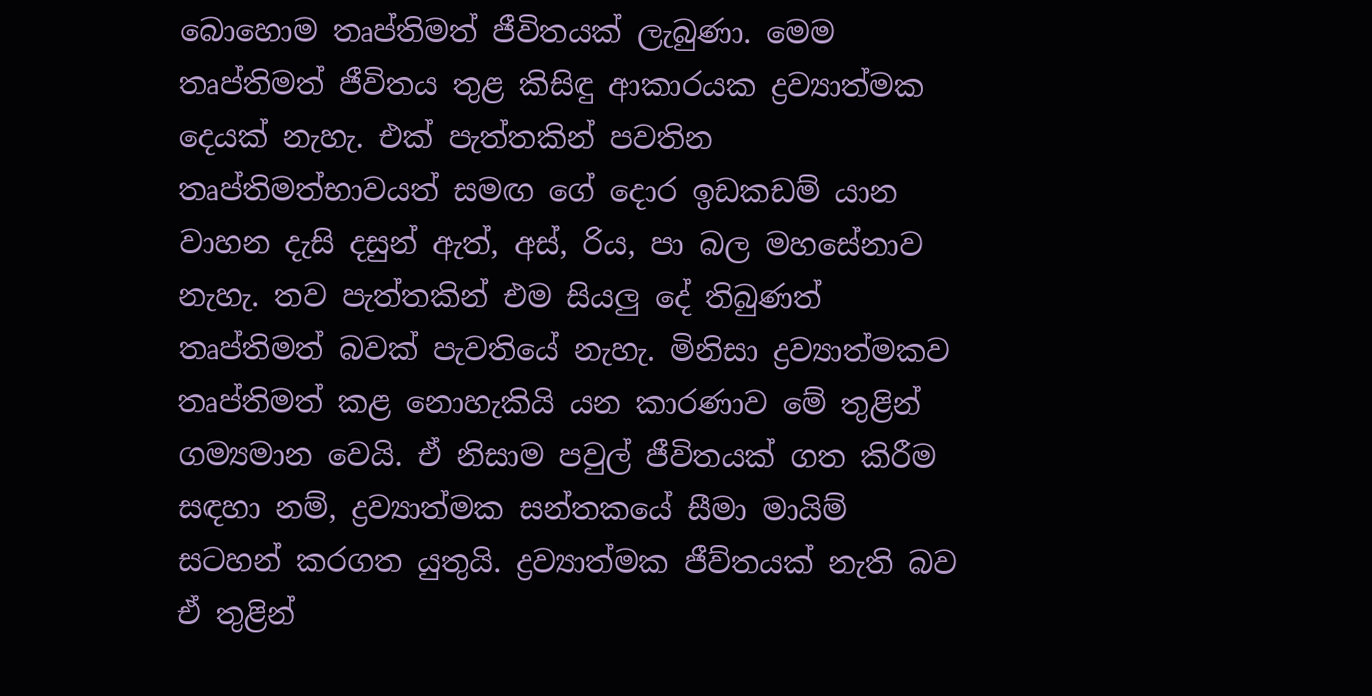බොහොම තෘප්තිමත් ජීවිතයක් ලැබුණා. මෙම තෘප්තිමත් ජීවිතය තුළ කිසිඳු ආකාරයක ද්‍රව්‍යාත්මක දෙයක් නැහැ. එක් පැත්තකින් පවතින තෘප්තිමත්භාවයත් සමඟ ගේ දොර ඉඩකඩම් යාන වාහන දැසි දසුන් ඇත්, අස්, රිය, පා බල මහසේනාව නැහැ. තව පැත්තකින් එම සියලු දේ තිබුණත් තෘප්තිමත් බවක් පැවතියේ නැහැ. මිනිසා ද්‍රව්‍යාත්මකව තෘප්තිමත් කළ නොහැකියි යන කාරණාව මේ තුළින් ගම්‍යමාන වෙයි. ඒ නිසාම පවුල් ජීවිතයක් ගත කිරීම සඳහා නම්, ද්‍රව්‍යාත්මක සන්තකයේ සීමා මායිම් සටහන් කරගත යුතුයි. ද්‍රව්‍යාත්මක ජීව්තයක් නැති බව ඒ තුළින්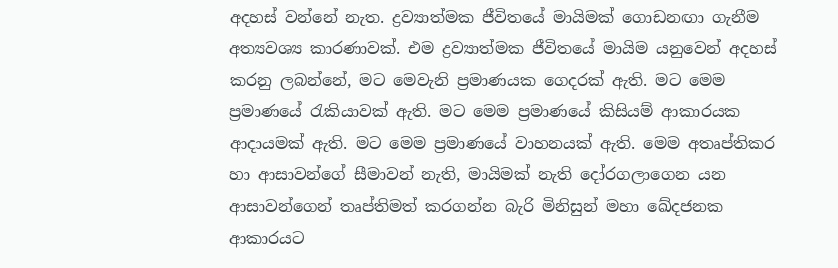අදහස් වන්නේ නැත. ද්‍රව්‍යාත්මක ජීවිතයේ මායිමක් ගොඩනඟා ගැනීම අත්‍යවශ්‍ය කාරණාවක්. එම ද්‍රව්‍යාත්මක ජීවිතයේ මායිම යනුවෙන් අදහස් කරනු ලබන්නේ, මට මෙවැනි ප්‍රමාණයක ගෙදරක් ඇති. මට මෙම ප්‍රමාණයේ රැකියාවක් ඇති. මට මෙම ප්‍රමාණයේ කිසියම් ආකාරයක ආදායමක් ඇති. මට මෙම ප්‍රමාණයේ වාහනයක් ඇති. මෙම අතෘප්තිකර හා ආසාවන්ගේ සීමාවන් නැති, මායිමක් නැති දෝරගලාගෙන යන ආසාවන්ගෙන් තෘප්තිමත් කරගන්න බැරි මිනිසුන් මහා ඛේදජනක ආකාරයට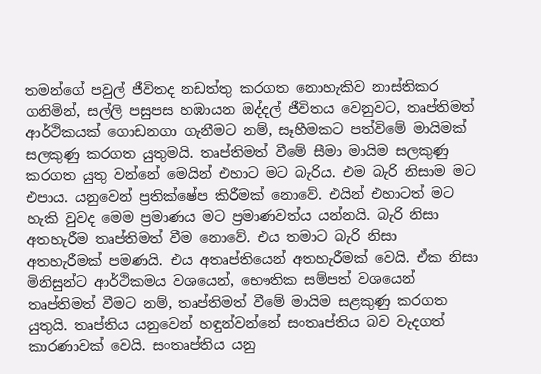තමන්ගේ පවුල් ජීවිතද නඩත්තු කරගත නොහැකිව නාස්තිකර ගනිමින්, සල්ලි පසුපස හඹායන ඔද්දල් ජීවිතය වෙනුවට, තෘප්තිමත් ආර්ථිකයක් ගොඩනගා ගැනීමට නම්, සෑහීමකට පත්විමේ මායිමක් සලකුණු කරගත යුතුමයි. තෘප්තිමත් වීමේ සීමා මායිම සලකුණු කරගත යුතු වන්නේ මෙයින් එහාට මට බැරිය. එම බැරි නිසාම මට එපාය. යනුවෙන් ප්‍රතික්ෂේප කිරීමක් නොවේ. එයින් එහාටත් මට හැකි වුවද මෙම ප්‍රමාණය මට ප්‍රමාණවත්ය යන්නයි. බැරි නිසා අතහැරීම තෘප්තිමත් වීම නොවේ. එය තමාට බැරි නිසා අතහැරීමක් පමණයි. එය අතෘප්තියෙන් අතහැරීමක් වෙයි. ඒක නිසා මිනිසුන්ට ආර්ථිකමය වශයෙන්, භෞතික සම්පත් වශයෙන් තෘප්තිමත් වීමට නම්, තෘප්තිමත් වීමේ මායිම සළකුණු කරගත යුතුයි. තෘප්තිය යනුවෙන් හඳුන්වන්නේ සංතෘප්තිය බව වැදගත් කාරණාවක් වෙයි. සංතෘප්තිය යනු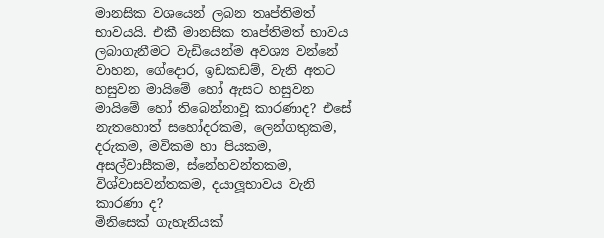මානසික වශයෙන් ලබන තෘප්තිමත් භාවයයි. එකී මානසික තෘප්තිමත් භාවය ලබාගැනීමට වැඩියෙන්ම අවශ්‍ය වන්නේ වාහන, ගේදොර, ඉඩකඩම්, වැනි අතට හසුවන මායිමේ හෝ ඇසට හසුවන මායිමේ හෝ තිබෙන්නාවූ කාරණාද? එසේ නැතහොත් සහෝදරකම, ලෙන්ගතුකම, දරුකම, මවිකම හා පියකම, අසල්වාසීකම, ස්නේහවන්තකම, විශ්වාසවන්තකම, දයාලූභාවය වැනි කාරණා ද?
මිනිසෙක් ගැහැනියක්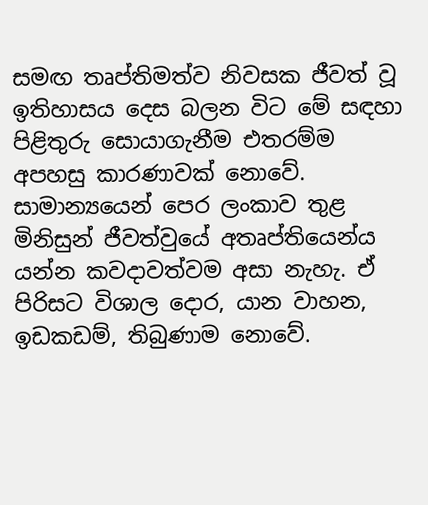සමඟ තෘප්තිමත්ව නිවසක ජීවත් වූ ඉතිහාසය දෙස බලන විට මේ සඳහා පිළිතුරු සොයාගැනීම එතරම්ම අපහසු කාරණාවක් නොවේ. සාමාන්‍යයෙන් පෙර ලංකාව තුළ මිනිසුන් ජීවත්වුයේ අතෘප්තියෙන්ය යන්න කවදාවත්වම අසා නැහැ. ඒ පිරිසට විශාල දොර, යාන වාහන, ඉඩකඩම්, තිබුණාම නොවේ.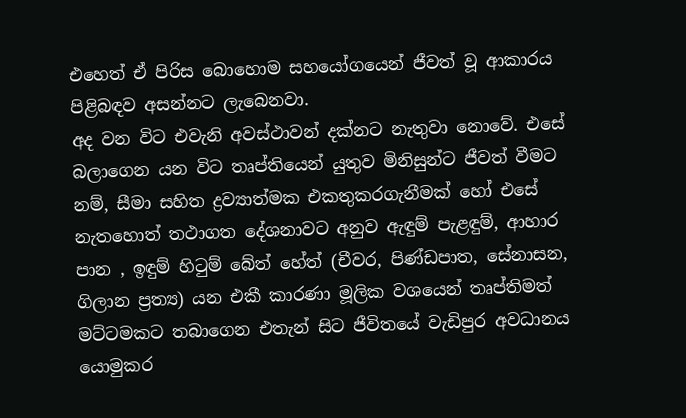එහෙත් ඒ පිරිස බොහොම සහයෝගයෙන් ජීවත් වූ ආකාරය පිළිබඳව අසන්නට ලැබෙනවා.
අද වන විට එවැනි අවස්ථාවන් දක්නට නැතුවා නොවේ. එසේ බලාගෙන යන විට තෘප්තියෙන් යුතුව මිනිසුන්ට ජීවත් වීමට නම්, සීමා සහිත ද්‍රව්‍යාත්මක එකතුකරගැනීමක් හෝ එසේ නැතහොත් තථාගත දේශනාවට අනුව ඇඳුම් පැළඳුම්, ආහාර පාන , ඉඳුම් හිටුම් බේත් හේත් (චීවර, පිණ්ඩපාත, සේනාසන, ගිලාන ප්‍රත්‍ය) යන එකී කාරණා මූලික වශයෙන් තෘප්තිමත් මට්ටමකට තබාගෙන එතැන් සිට ජීවිතයේ වැඩිපුර අවධානය යොමුකර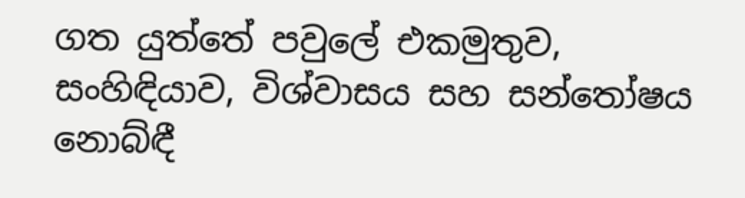ගත යුත්තේ පවුලේ එකමුතුව, සංහිඳියාව, විශ්වාසය සහ සන්තෝෂය නොබ්ඳී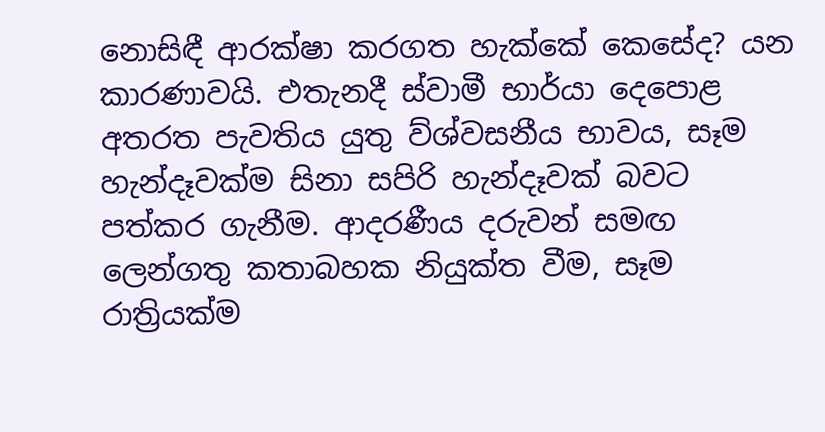නොසිඳී ආරක්ෂා කරගත හැක්කේ කෙසේද? යන කාරණාවයි. එතැනදී ස්වාමී භාර්යා දෙපොළ අතරත පැවතිය යුතු ව්ශ්වසනීය භාවය, සෑම හැන්දෑවක්ම සිනා සපිරි හැන්දෑවක් බවට පත්කර ගැනීම. ආදරණීය දරුවන් සමඟ ලෙන්ගතු කතාබහක නියුක්ත වීම, සෑම රාත්‍රියක්ම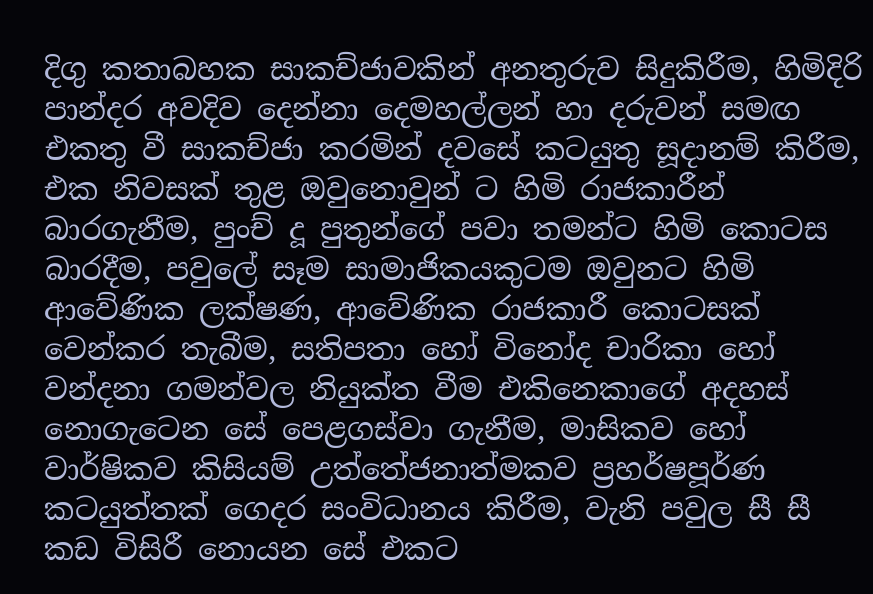දිගු කතාබහක සාකච්ජාවකින් අනතුරුව සිදුකිරීම, හිමිදිරි පාන්දර අවදිව දෙන්නා දෙමහල්ලන් හා දරුවන් සමඟ එකතු වී සාකච්ජා කරමින් දවසේ කටයුතු සූදානම් කිරීම, එක නිවසක් තුළ ඔවුනොවුන් ට හිමි රාජකාරීන් බාරගැනීම, පුංච් දූ පුතුන්ගේ පවා තමන්ට හිමි කොටස බාරදීම, පවුලේ සෑම සාමාජිකයකුටම ඔවුනට හිමි ආවේණික ලක්ෂණ, ආවේණික රාජකාරී කොටසක් වෙන්කර තැබීම, සතිපතා හෝ විනෝද චාරිකා හෝ වන්දනා ගමන්වල නියුක්ත වීම එකිනෙකාගේ අදහස් නොගැටෙන සේ පෙළගස්වා ගැනීම, මාසිකව හෝ වාර්ෂිකව කිසියම් උත්තේජනාත්මකව ප්‍රහර්ෂපූර්ණ කටයුත්තක් ගෙදර සංවිධානය කිරීම, වැනි පවුල සී සී කඩ විසිරී නොයන සේ එකට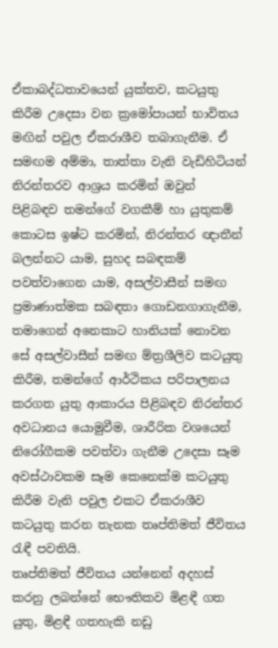ඒකාබද්ධතාවයෙන් යුක්තව, කටයුතු කිරීම උදෙසා වන ක්‍රමෝපායන් භාවිතය මඟින් පවුල ඒකරාශීව තබාගැනීම. ඒ සමඟම අම්මා, තාත්තා වැනි වැඩිහිටියන් නිරන්තරව ආශ්‍රය කරමින් ඔවුන් පිළිබඳව තමන්ගේ වගකීම් හා යුතුකම් කොටස ඉෂ්ට කරමින්, නිරන්තර ඥාතීන් බලන්නට යාම, සුහද සබඳකම් පවත්වාගෙන යාම, අසල්වාසීන් සමඟ ප්‍රමාණාත්මක සබඳතා ගොඩනගාගැනීම, තමාගෙන් අනෙකාට හානියක් නොවන සේ අසල්වාසීන් සමඟ ම්ත්‍රශීලිව කටයුතු කිරීම, තමන්ගේ ආර්ථිකය පරිපාලනය කරගත යුතු ආකාරය පිළිබඳව නිරන්තර අවධානය යොමුවීම, ශාරීරික වශයෙන් නිරෝගීකම පවත්වා ගැනීම උදෙසා සෑම අවස්ථාවකම සෑම කෙනෙක්ම කටයුතු කිරීම වැනි පවුල එකට ඒකරාශීව කටයුතු කරන තැනක තෘප්තිමත් ජීවිතය රැඳී පවතියි.
තෘප්තිමත් ජීවිතය යන්නෙන් අදහස් කරනු ලබන්නේ භෞතිකව මිළඳී ගත යුතු, මිළඳී ගතහැකි නඩු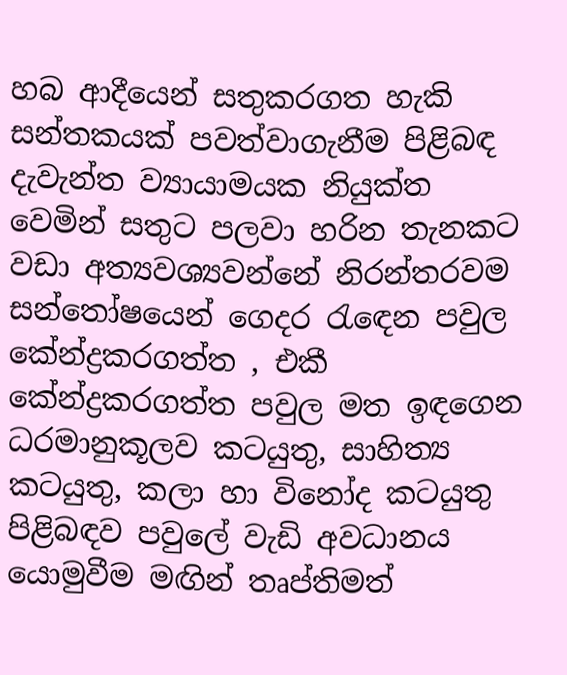හබ ආදීයෙන් සතුකරගත හැකි සන්තකයක් පවත්වාගැනීම පිළිබඳ දැවැන්ත ව්‍යායාමයක නියුක්ත වෙමින් සතුට පලවා හරින තැනකට වඩා අත්‍යවශ්‍යවන්නේ නිරන්තරවම සන්තෝෂයෙන් ගෙදර රැඳෙන පවුල කේන්ද්‍රකරගත්ත , එකී කේන්ද්‍රකරගත්ත පවුල මත ඉඳගෙන ධරමානුකූලව කටයුතු, සාහිත්‍ය කටයුතු, කලා හා විනෝද කටයුතු පිළිබඳව පවුලේ වැඩි අවධානය යොමුවීම මඟින් තෘප්තිමත්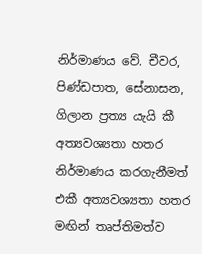නිර්මාණය වේ. චීවර, පිණ්ඩපාත, සේනාසන, ගිලාන ප්‍රත්‍ය යැයි කී අත්‍යවශ්‍යතා හතර නිර්මාණය කරගැනීමත් එකී අත්‍යවශ්‍යතා හතර මඟින් තෘප්තිමත්ව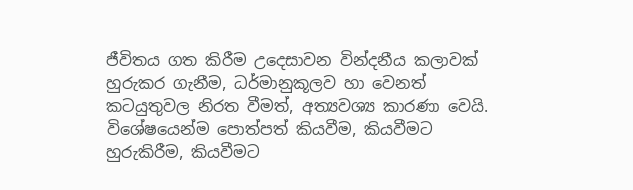ජීවිතය ගත කිරීම උදෙසාවන වින්දනීය කලාවක් හුරුකර ගැනීම, ධර්මානුකූලව හා වෙනත් කටයුතුවල නිරත වීමත්, අත්‍යවශ්‍ය කාරණා වෙයි.
විශේෂයෙන්ම පොත්පත් කියවීම, කියවීමට හුරුකිරීම, කියවීමට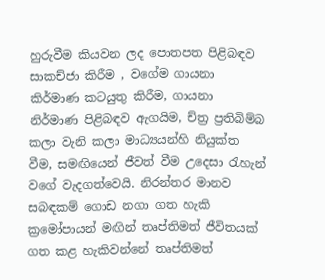හුරුවීම කියවන ලද පොතපත පිළිබඳව සාකච්ජා කිරීම , වගේම ගායනා කිර්මාණ කටයුතු කිරීම, ගායනා නිර්මාණ පිළිබඳව ඇගයිම, ච්ත්‍ර ප්‍රතිබිම්බ කලා වැනි කලා මාධ්‍යයන්හි නියුක්ත වීම, සමඟියෙන් ජීවත් වීම උදෙසා රැහැන් වගේ වැදගත්වෙයි. නිරන්තර මානව සබඳකම් ගොඩ නගා ගත හැකි ක්‍රමෝපායන් මඟින් තෘප්තිමත් ජීවිතයක් ගත කළ හැකිවන්නේ තෘප්තිමත්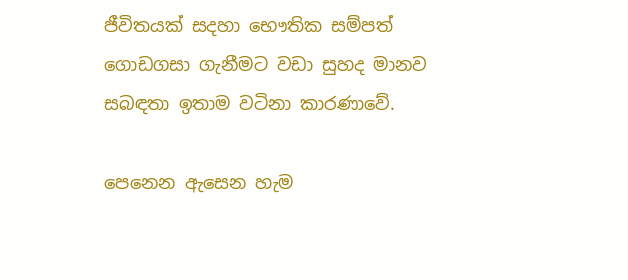ජීවිතයක් සදහා භෞතික සම්පත් ගොඩගසා ගැනීමට වඩා සුහද මානව සබඳතා ඉතාම වටිනා කාරණාවේ.

පෙනෙන ඇසෙන හැම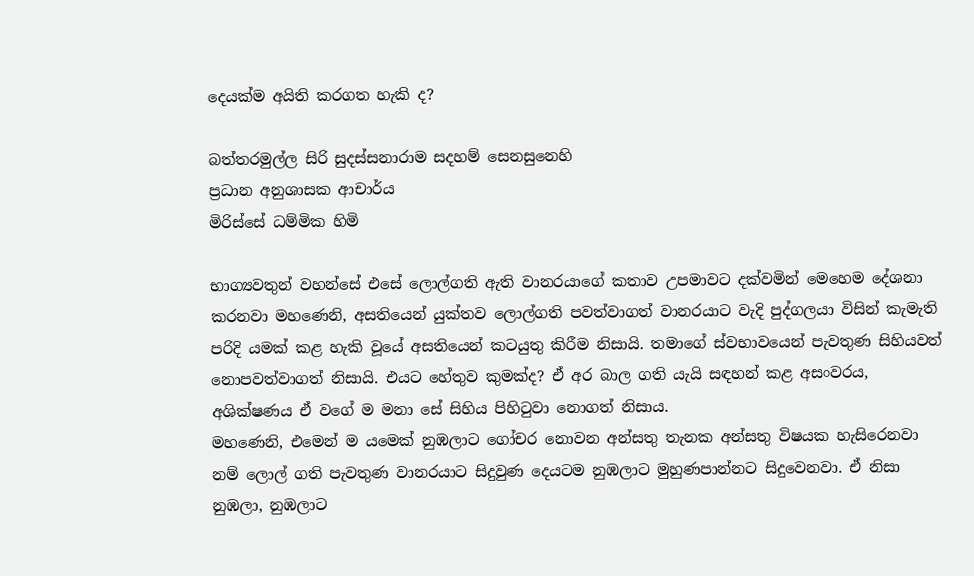දෙයක්ම අයිති කරගත හැකි ද?

බත්තරමුල්ල සිරි සුදස්සනාරාම සදහම් සෙනසුනෙහි
ප්‍රධාන අනුශාසක ආචාර්ය
මිරිස්සේ ධම්මික හිමි

භාග්‍යවතුන් වහන්සේ එසේ ලොල්ගති ඇති වානරයාගේ කතාව උපමාවට දක්වමින් මෙහෙම දේශනා කරනවා මහණෙනි, අසතියෙන් යුක්තව ලොල්ගති පවත්වාගත් වානරයාට වැදි පුද්ගලයා විසින් කැමැති පරිදි යමක් කළ හැකි වූයේ අසතියෙන් කටයුතු කිරීම නිසායි. තමාගේ ස්වභාවයෙන් පැවතුණ සිහියවත් නොපවත්වාගත් නිසායි. එයට හේතුව කුමක්ද? ඒ අර බාල ගති යැයි සඳහන් කළ අසංවරය, අශික්ෂණය ඒ වගේ ම මනා සේ සිහිය පිහිටුවා නොගත් නිසාය.
මහණෙනි, එමෙන් ම යමෙක් නුඹලාට ගෝචර නොවන අන්සතු තැනක අන්සතු විෂයක හැසිරෙනවා නම් ලොල් ගති පැවතුණ වානරයාට සිදුවුණ දෙයටම නුඹලාට මුහුණපාන්නට සිදුවෙනවා. ඒ නිසා නුඹලා, නුඹලාට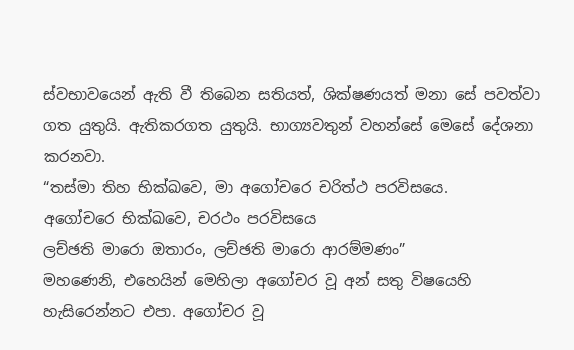ස්වභාවයෙන් ඇති වී තිබෙන සතියත්, ශික්ෂණයත් මනා සේ පවත්වා ගත යුතුයි. ඇතිකරගත යුතුයි. භාග්‍යවතුන් වහන්සේ මෙසේ දේශනා කරනවා.
“තස්මා තිහ භික්ඛවෙ, මා අගෝචරෙ චරිත්ථ පරවිසයෙ.
අගෝචරෙ භික්ඛවෙ, චරථං පරවිසයෙ
ලච්ඡති මාරො ඔතාරං, ලච්ඡති මාරො ආරම්මණං”
මහණෙනි, එහෙයින් මෙහිලා අගෝචර වූ අන් සතු විෂයෙහි හැසිරෙන්නට එපා. අගෝචර වූ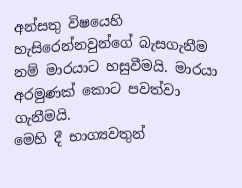අන්සතු විෂයෙහි හැසිරෙන්නවුන්ගේ බැසගැනීම නම් මාරයාට හසුවීමයි. මාරයා අරමුණක් කොට පවත්වා ගැනීමයි.
මෙහි දී භාග්‍යවතුන්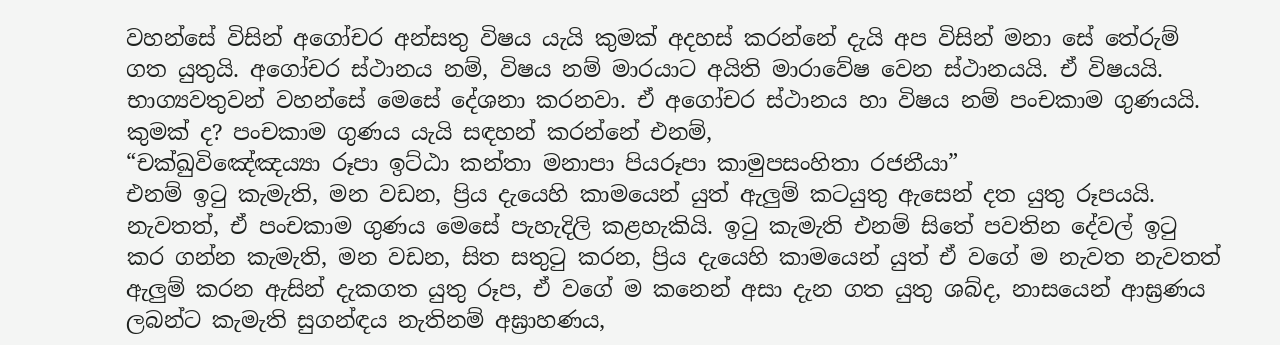වහන්සේ විසින් අගෝචර අන්සතු විෂය යැයි කුමක් අදහස් කරන්නේ දැයි අප විසින් මනා සේ තේරුම් ගත යුතුයි. අගෝචර ස්ථානය නම්, විෂය නම් මාරයාට අයිති මාරාවේෂ වෙන ස්ථානයයි. ඒ විෂයයි.
භාග්‍යවතුවන් වහන්සේ මෙසේ දේශනා කරනවා. ඒ අගෝචර ස්ථානය හා විෂය නම් පංචකාම ගුණයයි. කුමක් ද? පංචකාම ගුණය යැයි සඳහන් කරන්නේ එනම්,
“චක්ඛුවිඤේඤය්‍යා රූපා ඉට්ඨා කන්තා මනාපා පියරූපා කාමුපසංහිතා රජනීයා”
එනම් ඉටු කැමැති, මන වඩන, ප්‍රිය දැයෙහි කාමයෙන් යුත් ඇලුම් කටයුතු ඇසෙන් දත යුතු රූපයයි.
නැවතත්, ඒ පංචකාම ගුණය මෙසේ පැහැදිලි කළහැකියි. ඉටු කැමැති එනම් සිතේ පවතින දේවල් ඉටු කර ගන්න කැමැති, මන වඩන, සිත සතුටු කරන, ප්‍රිය දැයෙහි කාමයෙන් යුත් ඒ වගේ ම නැවත නැවතත් ඇලුම් කරන ඇසින් දැකගත යුතු රූප, ඒ වගේ ම කනෙන් අසා දැන ගත යුතු ශබ්ද, නාසයෙන් ආඝ්‍රණය ලබන්ට කැමැති සුගන්ඳය නැතිනම් අඝ්‍රාහණය,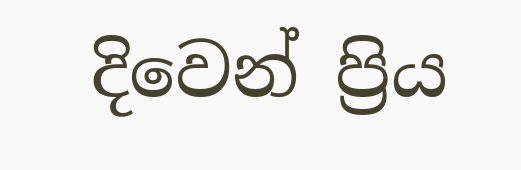දිවෙන් ප්‍රිය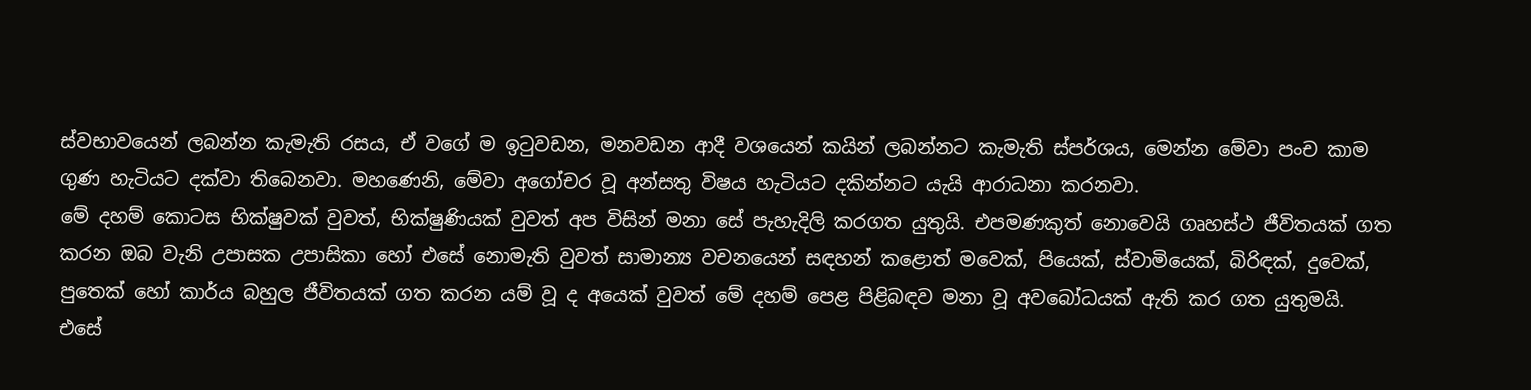ස්වභාවයෙන් ලබන්න කැමැති රසය, ඒ වගේ ම ඉටුවඩන, මනවඩන ආදී වශයෙන් කයින් ලබන්නට කැමැති ස්පර්ශය, මෙන්න මේවා පංච කාම ගුණ හැටියට දක්වා තිබෙනවා. මහණෙනි, මේවා අගෝචර වූ අන්සතු විෂය හැටියට දකින්නට යැයි ආරාධනා කරනවා.
මේ දහම් කොටස භික්ෂුවක් වුවත්, භික්ෂුණියක් වුවත් අප විසින් මනා සේ පැහැදිලි කරගත යුතුයි. එපමණකුත් නොවෙයි ගෘහස්ථ ජීවිතයක් ගත කරන ඔබ වැනි උපාසක උපාසිකා හෝ එසේ නොමැති වුවත් සාමාන්‍ය වචනයෙන් සඳහන් කළොත් මවෙක්, පියෙක්, ස්වාමියෙක්, බිරිඳක්, දුවෙක්, පුතෙක් හෝ කාර්ය බහුල ජීවිතයක් ගත කරන යම් වූ ද අයෙක් වුවත් මේ දහම් පෙළ පිළිබඳව මනා වූ අවබෝධයක් ඇති කර ගත යුතුමයි.
එසේ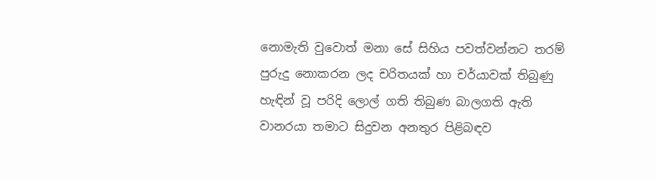නොමැති වුවොත් මනා සේ සිහිය පවත්වන්නට තරම් පුරුදු නොකරන ලද චරිතයක් හා චර්යාවක් තිබුණු හැඳින් වූ පරිදි ලොල් ගති තිබුණ බාලගති ඇති වානරයා තමාට සිදුවන අනතුර පිළිබඳව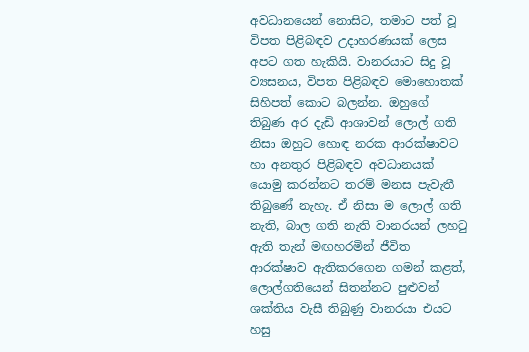අවධානයෙන් නොසිට, තමාට පත් වූ විපත පිළිබඳව උදාහරණයක් ලෙස අපට ගත හැකියි. වානරයාට සිදු වූ ව්‍යසනය, විපත පිළිබඳව මොහොතක් සිහිපත් කොට බලන්න. ඔහුගේ තිබුණ අර දැඩි ආශාවන් ලොල් ගති නිසා ඔහුට හොඳ නරක ආරක්ෂාවට හා අනතුර පිළිබඳව අවධානයක් යොමු කරන්නට තරම් මනස පැවැතී තිබුණේ නැහැ. ඒ නිසා ම ලොල් ගති නැති, බාල ගති නැති වානරයන් ලහටු ඇති තැන් මඟහරමින් ජීවිත ආරක්ෂාව ඇතිකරගෙන ගමන් කළත්, ලොල්ගතියෙන් සිතන්නට පුළුවන් ශක්තිය වැසී තිබුණු වානරයා එයට හසු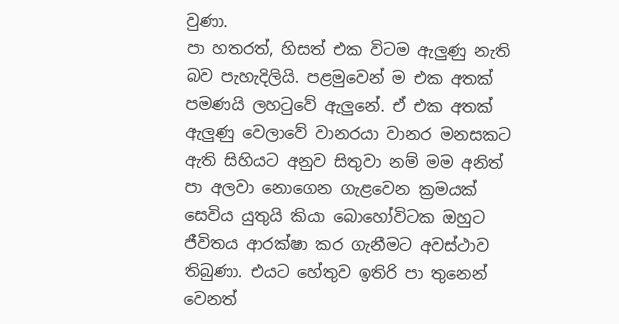වුණා.
පා හතරත්, හිසත් එක විටම ඇලුණු නැති බව පැහැදිලියි. පළමුවෙන් ම එක අතක් පමණයි ලහටුවේ ඇලුනේ. ඒ එක අතක් ඇලුණු වෙලාවේ වානරයා වානර මනසකට ඇති සිහියට අනුව සිතුවා නම් මම අනිත් පා අලවා නොගෙන ගැළවෙන ක්‍රමයක් සෙවිය යුතුයි කියා බොහෝවිටක ඔහුට ජීවිතය ආරක්ෂා කර ගැනීමට අවස්ථාව තිබුණා. එයට හේතුව ඉතිරි පා තුනෙන් වෙනත්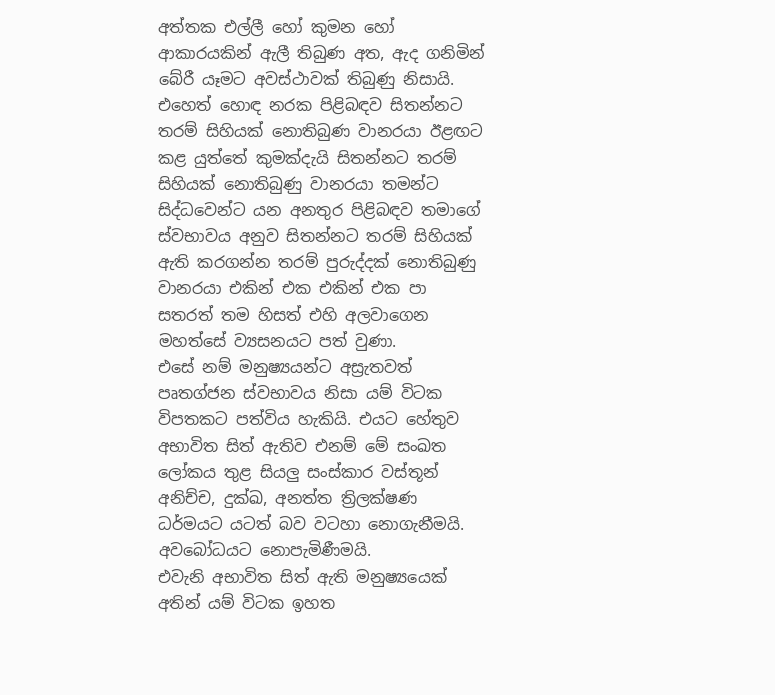අත්තක එල්ලී හෝ කුමන හෝ ආකාරයකින් ඇලී තිබුණ අත, ඇද ගනිමින් බේරී යෑමට අවස්ථාවක් තිබුණු නිසායි.
එහෙත් හොඳ නරක පිළිබඳව සිතන්නට තරම් සිහියක් නොතිබුණ වානරයා ඊළඟට කළ යුත්තේ කුමක්දැයි සිතන්නට තරම් සිහියක් නොතිබුණු වානරයා තමන්ට සිද්ධවෙන්ට යන අනතුර පිළිබඳව තමාගේ ස්වභාවය අනුව සිතන්නට තරම් සිහියක් ඇති කරගන්න තරම් පුරුද්දක් නොතිබුණු වානරයා එකින් එක එකින් එක පා සතරත් තම හිසත් එහි අලවාගෙන මහත්සේ ව්‍යසනයට පත් වුණා.
එසේ නම් මනුෂ්‍යයන්ට අස්‍රැතවත් පෘතග්ජන ස්වභාවය නිසා යම් විටක විපතකට පත්විය හැකියි. එයට හේතුව අභාවිත සිත් ඇතිව එනම් මේ සංඛත ලෝකය තුළ සියලු සංස්කාර වස්තූන් අනිච්ච, දුක්ඛ, අනත්ත ත්‍රිලක්ෂණ ධර්මයට යටත් බව වටහා නොගැනීමයි. අවබෝධයට නොපැමිණීමයි.
එවැනි අභාවිත සිත් ඇති මනුෂ්‍යයෙක් අතින් යම් විටක ඉහත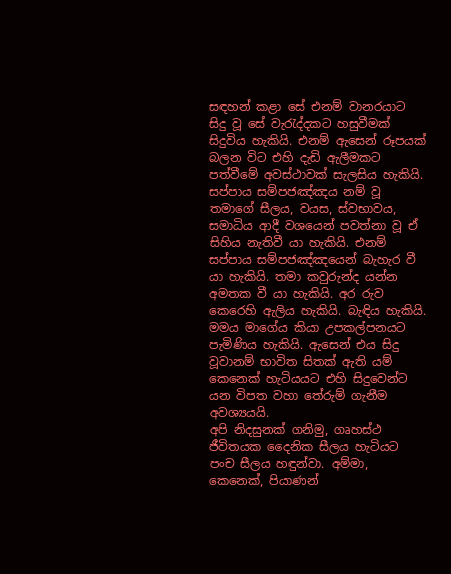සඳහන් කළා සේ එනම් වානරයාට සිදු වූ සේ වැරැද්දකට හසුවීමක් සිදුවිය හැකියි. එනම් ඇසෙන් රූපයක් බලන විට එහි දැඩි ඇලීමකට පත්වීමේ අවස්ථාවක් සැලසිය හැකියි. සප්පාය සම්පජඤ්ඤය නම් වූ තමාගේ සීලය, වයස, ස්වභාවය, සමාධිය ආදී වශයෙන් පවත්නා වූ ඒ සිහිය නැතිවී යා හැකියි. එනම් සප්පාය සම්පජඤ්ඤයෙන් බැහැර වී යා හැකියි. තමා කවුරුන්ද යන්න අමතක වී යා හැකියි. අර රුව කෙරෙහි ඇලිය හැකියි. බැඳිය හැකියි. මමය මාගේය කියා උපකල්පනයට පැමිණිය හැකියි. ඇසෙන් එය සිදු වූවානම් භාවිත සිතක් ඇති යම් කෙනෙක් හැටියයට එහි සිදුවෙන්ට යන විපත වහා තේරුම් ගැනීම අවශ්‍යයයි.
අපි නිදසුනක් ගනිමු, ගෘහස්ථ ජීවිතයක දෛනික සීලය හැටියට පංච සීලය හඳුන්වා. අම්මා, කෙනෙක්, පියාණන්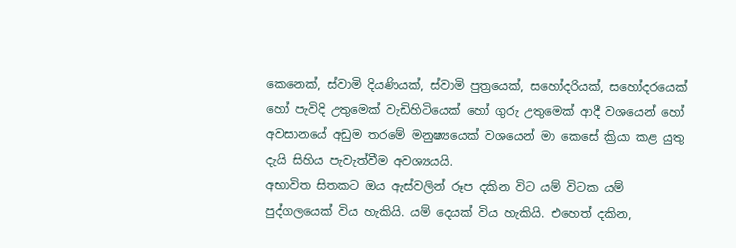කෙනෙක්, ස්වාමි දියණියක්, ස්වාමි පුත්‍රයෙක්, සහෝදරියක්, සහෝදරයෙක් හෝ පැවිදි උතුමෙක් වැඩිහිටියෙක් හෝ ගුරු උතුමෙක් ආදී වශයෙන් හෝ අවසානයේ අඩුම තරමේ මනුෂ්‍යයෙක් වශයෙන් මා කෙසේ ක්‍රියා කළ යුතු දැයි සිහිය පැවැත්වීම අවශ්‍යයයි.
අභාවිත සිතකට ඔය ඇස්වලින් රූප දකින විට යම් විටක යම් පුද්ගලයෙක් විය හැකියි. යම් දෙයක් විය හැකියි. එහෙත් දකින,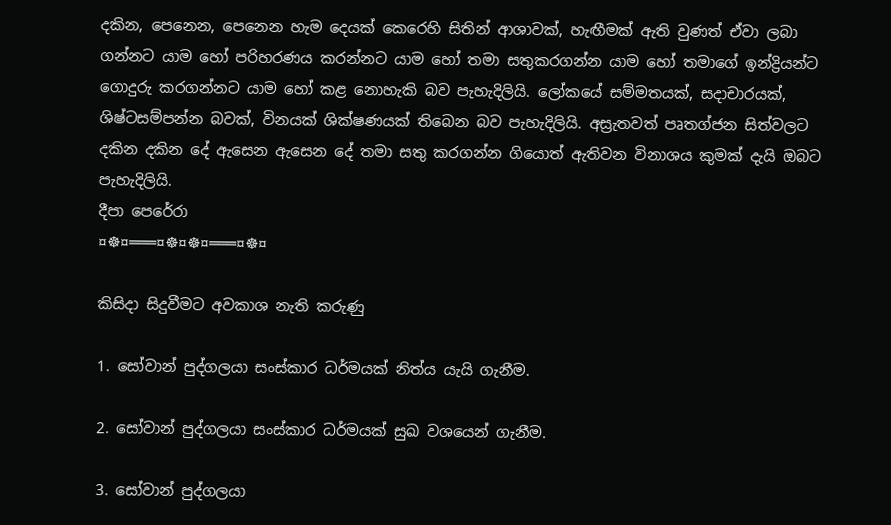දකින, පෙනෙන, පෙනෙන හැම දෙයක් කෙරෙහි සිතින් ආශාවක්, හැඟීමක් ඇති වුණත් ඒවා ලබා ගන්නට යාම හෝ පරිහරණය කරන්නට යාම හෝ තමා සතුකරගන්න යාම හෝ තමාගේ ඉන්ද්‍රියන්ට ගොදුරු කරගන්නට යාම හෝ කළ නොහැකි බව පැහැදිලියි. ලෝකයේ සම්මතයක්, සදාචාරයක්, ශිෂ්ටසම්පන්න බවක්, විනයක් ශික්ෂණයක් තිබෙන බව පැහැදිලියි. අස්‍රැතවත් පෘතග්ජන සිත්වලට දකින දකින දේ ඇසෙන ඇසෙන දේ තමා සතු කරගන්න ගියොත් ඇතිවන විනාශය කුමක් දැයි ඔබට පැහැදිලියි.
දීපා පෙරේරා
¤☸¤═══¤☸¤☸¤═══¤☸¤

කිසිදා සිදුවීමට අවකාශ නැති කරුණු

1. සෝවාන් පුද්ගලයා සංස්කාර ධර්මයක් නිත්ය යැයි ගැනීම.

2. සෝවාන් පුද්ගලයා සංස්කාර ධර්මයක් සුඛ වශයෙන් ගැනීම.

3. සෝවාන් පුද්ගලයා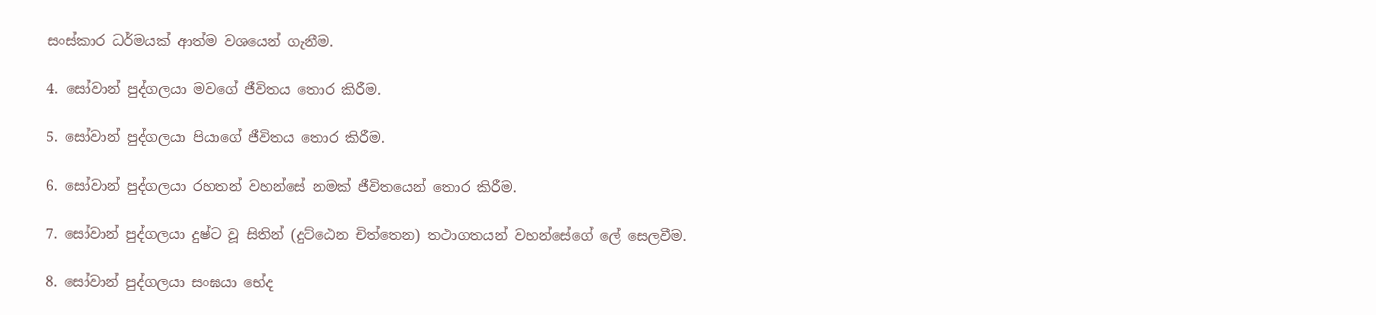සංස්කාර ධර්මයක් ආත්ම වශයෙන් ගැනීම.

4. සෝවාන් පුද්ගලයා මවගේ ජීවිතය තොර කිරීම.

5. සෝවාන් පුද්ගලයා පියාගේ ජීවිතය තොර කිරීම.

6. සෝවාන් පුද්ගලයා රහතන් වහන්සේ නමක් ජීවිතයෙන් තොර කිරීම.

7. සෝවාන් පුද්ගලයා දුෂ්ට වූ සිතින් (දුට්ඨෙන චිත්තෙන) තථාගතයන් වහන්සේගේ ලේ සෙලවීම.

8. සෝවාන් පුද්ගලයා සංඝයා භේද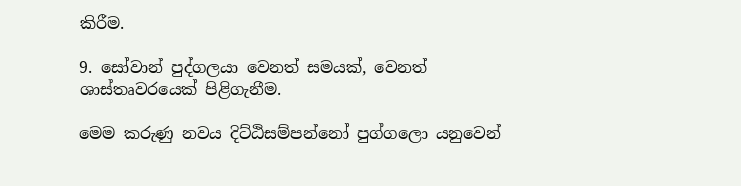කිරීම.

9. සෝවාන් පුද්ගලයා වෙනත් සමයක්, වෙනත් ශාස්තෘවරයෙක් පිළිගැනීම.

මෙම කරුණු නවය දිට්ඨිසම්පන්නෝ පුග්ගලො යනුවෙන්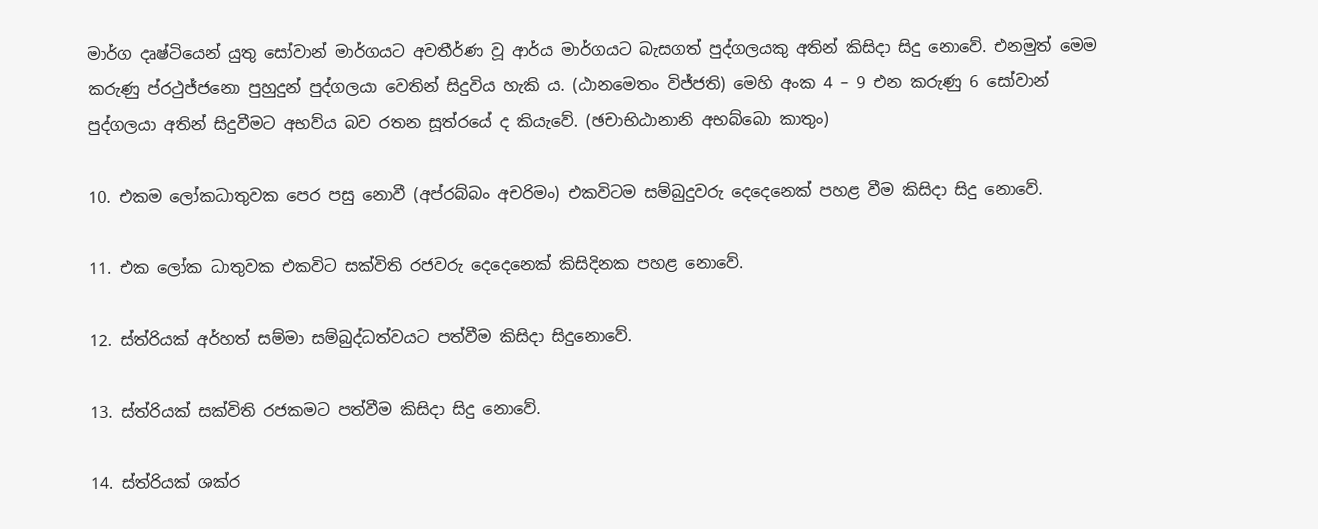මාර්ග දෘෂ්ටියෙන් යුතු සෝවාන් මාර්ගයට අවතීර්ණ වූ ආර්ය මාර්ගයට බැසගත් පුද්ගලයකු අතින් කිසිදා සිදු නොවේ. එනමුත් මෙම කරුණු ප්රථුජ්ජනො පුහුදුන් පුද්ගලයා වෙතින් සිදුවිය හැකි ය. (ඨානමෙතං විජ්ජති) මෙහි අංක 4 – 9 එන කරුණු 6 සෝවාන් පුද්ගලයා අතින් සිදුවීමට අභව්ය බව රතන සූත්රයේ ද කියැවේ. (ඡචාභිඨානානි අභබ්බො කාතුං)

10. එකම ලෝකධාතුවක පෙර පසු නොවී (අප්රබ්බං අචරිමං) එකවිටම සම්බුදුවරු දෙදෙනෙක් පහළ වීම කිසිදා සිදු නොවේ.

11. එක ලෝක ධාතුවක එකවිට සක්විති රජවරු දෙදෙනෙක් කිසිදිනක පහළ නොවේ.

12. ස්ත්රියක් අර්හත් සම්මා සම්බුද්ධත්වයට පත්වීම කිසිදා සිදුනොවේ.

13. ස්ත්රියක් සක්විති රජකමට පත්වීම කිසිදා සිදු නොවේ.

14. ස්ත්රියක් ශක්ර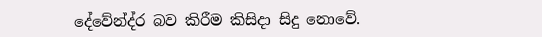දේවේන්ද්ර බව කිරීම කිසිදා සිදු නොවේ.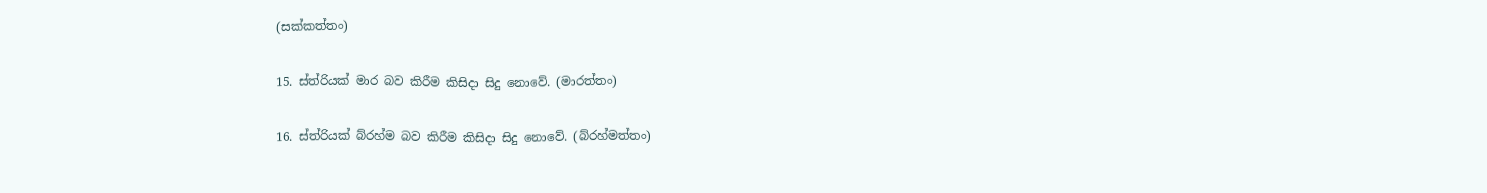(සක්කත්තං)

15. ස්ත්රියක් මාර බව කිරීම කිසිදා සිදු නොවේ. (මාරත්තං)

16. ස්ත්රියක් බ්රහ්ම බව කිරීම කිසිදා සිදු නොවේ. (බ්රහ්මත්තං)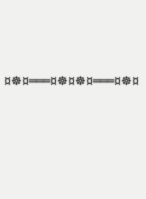¤☸¤═══¤☸¤☸¤═══¤☸¤